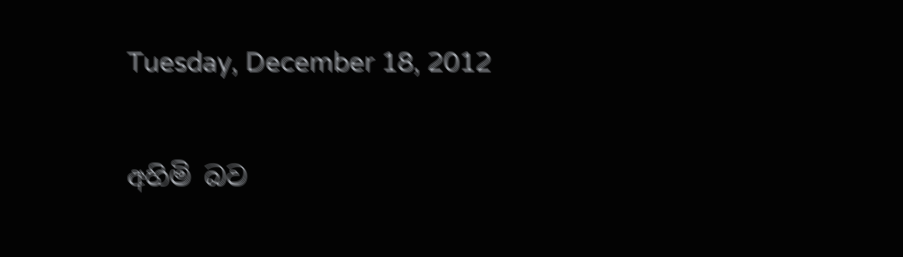Tuesday, December 18, 2012

අහිමි බව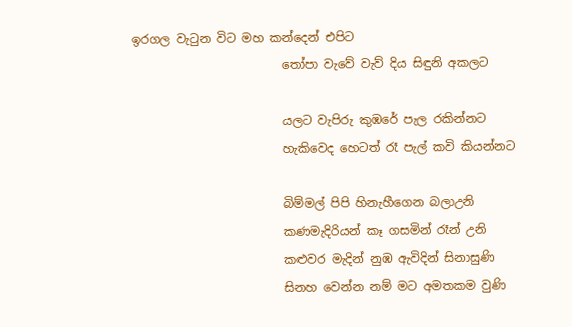ඉරගල වැටුන විට මහ කන්දෙන් එපිට
                         තෝපා වැවේ වැව් දිය සිඳුනි අකලට

                         යලට වැපිරු කුඹරේ පැල රකින්නට
                         හැකිවෙද හෙටත් රෑ පැල් කවි කියන්නට

                         බිම්මල් පිපි හිනැහීගෙන බලාඋනි
                         කණමැදිරියන් කෑ ගසමින් රෑන් උනි
                         කළුවර මැදින් නුඹ ඇවිදින් සිනාසුණි
                         සිනහ වෙන්න නම් මට අමතකම වුණි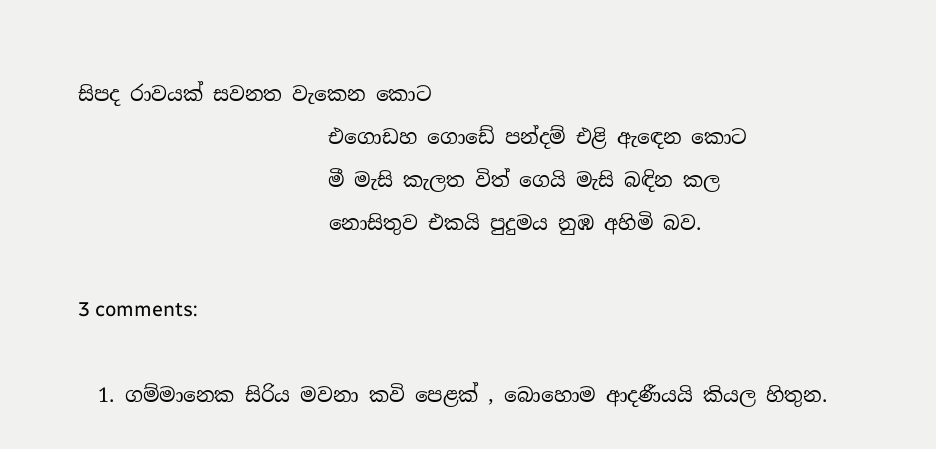සිපද රාවයක් සවනත වැකෙන කොට
                         එගොඩහ ගොඩේ පන්දම් එළි ඇඳෙන කොට
                         මී මැසි කැලත විත් ගෙයි මැසි බඳින කල
                         නොසිතුව එකයි පුදුමය නුඹ අහිමි බව.

3 comments:

  1. ගම්මානෙක සිරිය මවනා කවි පෙළක් , බොහොම ආදණීයයි කියල හිතුන.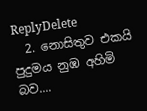ReplyDelete
  2. නොසිතුව එකයි පුදුමය නුඹ අහිමි බව....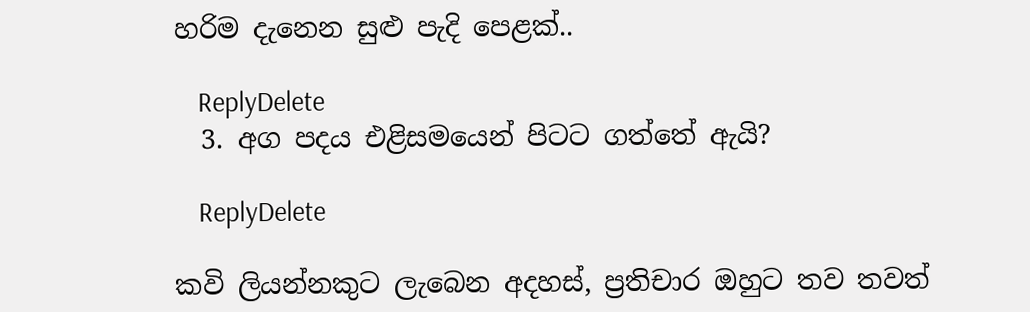හරිම දැනෙන සුළු පැදි පෙළක්..

    ReplyDelete
  3. අග පදය එළිසමයෙන් පිටට ගත්තේ ඇයි?

    ReplyDelete

කවි ලියන්නකුට ලැබෙන අදහස්, ප්‍රතිචාර ඔහුට තව තවත්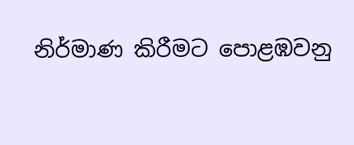නිර්මාණ කිරීමට පොළඹවනු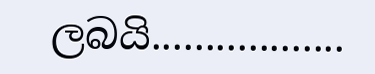ලබයි..................